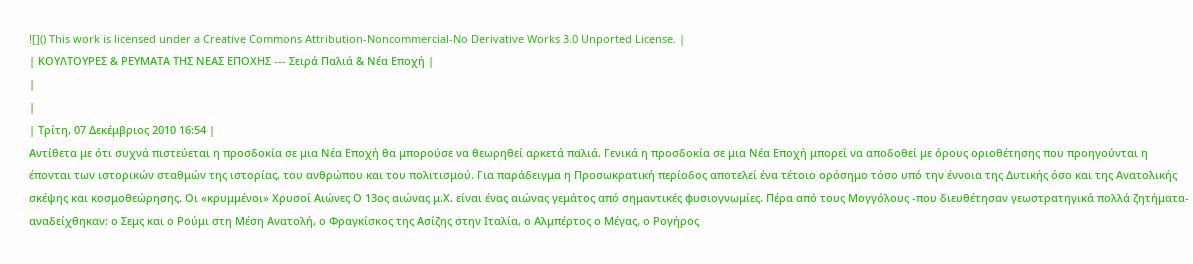![]() This work is licensed under a Creative Commons Attribution-Noncommercial-No Derivative Works 3.0 Unported License. |
| ΚΟΥΛΤΟΥΡΕΣ & ΡΕΥΜΑΤΑ ΤΗΣ ΝΕΑΣ ΕΠΟΧΗΣ --- Σειρά Παλιά & Νέα Εποχή |
|
|
| Τρίτη, 07 Δεκέμβριος 2010 16:54 |
Αντίθετα με ότι συχνά πιστεύεται η προσδοκία σε μια Νέα Εποχή θα μπορούσε να θεωρηθεί αρκετά παλιά. Γενικά η προσδοκία σε μια Νέα Εποχή μπορεί να αποδοθεί με όρους οριοθέτησης που προηγούνται η έπονται των ιστορικών σταθμών της ιστορίας, του ανθρώπου και του πολιτισμού. Για παράδειγμα η Προσωκρατική περίοδος αποτελεί ένα τέτοιο ορόσημο τόσο υπό την έννοια της Δυτικής όσο και της Ανατολικής σκέψης και κοσμοθεώρησης. Οι «κρυμμένοι» Χρυσοί Αιώνες Ο 13ος αιώνας μ.Χ. είναι ένας αιώνας γεμάτος από σημαντικές φυσιογνωμίες. Πέρα από τους Μογγόλους -που διευθέτησαν γεωστρατηγικά πολλά ζητήματα- αναδείχθηκαν: ο Σεμς και ο Ρούμι στη Μέση Ανατολή, ο Φραγκίσκος της Ασίζης στην Ιταλία, ο Αλμπέρτος ο Μέγας, ο Ρογήρος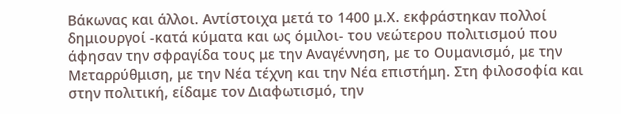Βάκωνας και άλλοι. Αντίστοιχα μετά το 1400 μ.Χ. εκφράστηκαν πολλοί δημιουργοί -κατά κύματα και ως όμιλοι- του νεώτερου πολιτισμού που άφησαν την σφραγίδα τους με την Αναγέννηση, με το Ουμανισμό, με την Μεταρρύθμιση, με την Νέα τέχνη και την Νέα επιστήμη. Στη φιλοσοφία και στην πολιτική, είδαμε τον Διαφωτισμό, την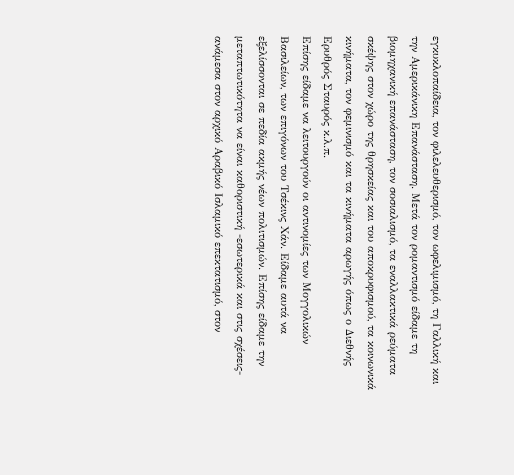εγκυκλοπαίδεια, τον φιλελευθερισμό, τον ωφελιμισμό, τη Γαλλική και την Αμερικάνικη Επανάσταση. Μετά τον ρομαντισμό είδαμε τη βιομηχανική επανάσταση, τον σοσιαλισμό, τα εναλλακτικά ρεύματα σκέψης στον χώρο της θρησκείας και του αποκρυφισμού, τα κοινωνικά κινήματα, τον φεμινισμό και τα κινήματα αρωγής όπως ο Διεθνής Ερυθρός Σταυρός κ.λ.π.
Επίσης είδαμε να λειτουργούν οι αντινομίες των Μογγολικών Βασιλείων, των επιγόνων του Τσέκινς Χάν. Είδαμε αυτά να εξελίσσονται σε πεδία ακμής νέων πολιτισμών. Επίσης είδαμε την μεταπτωτικότητα να είναι καθοριστική -εσωτερικά και στις σχέσεις- ανάμεσα στον αρχικό Αραβικό Ισλαμικό επεκτατισμό, στον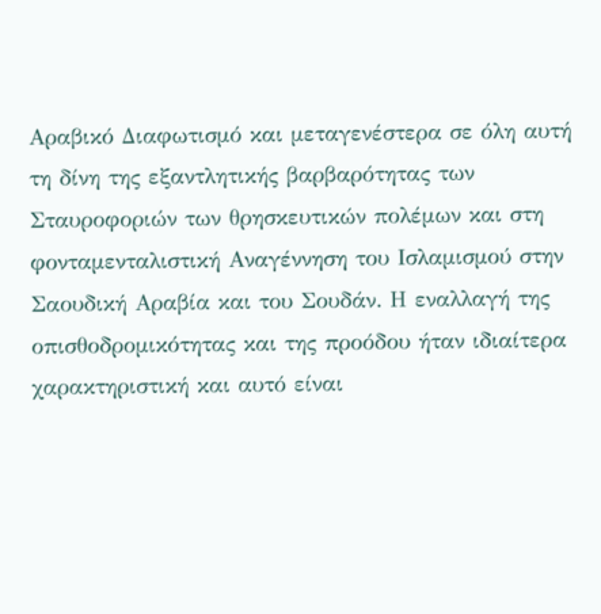Αραβικό Διαφωτισμό και μεταγενέστερα σε όλη αυτή τη δίνη της εξαντλητικής βαρβαρότητας των Σταυροφοριών των θρησκευτικών πολέμων και στη φονταμενταλιστική Αναγέννηση του Ισλαμισμού στην Σαουδική Αραβία και του Σουδάν. Η εναλλαγή της οπισθοδρομικότητας και της προόδου ήταν ιδιαίτερα χαρακτηριστική και αυτό είναι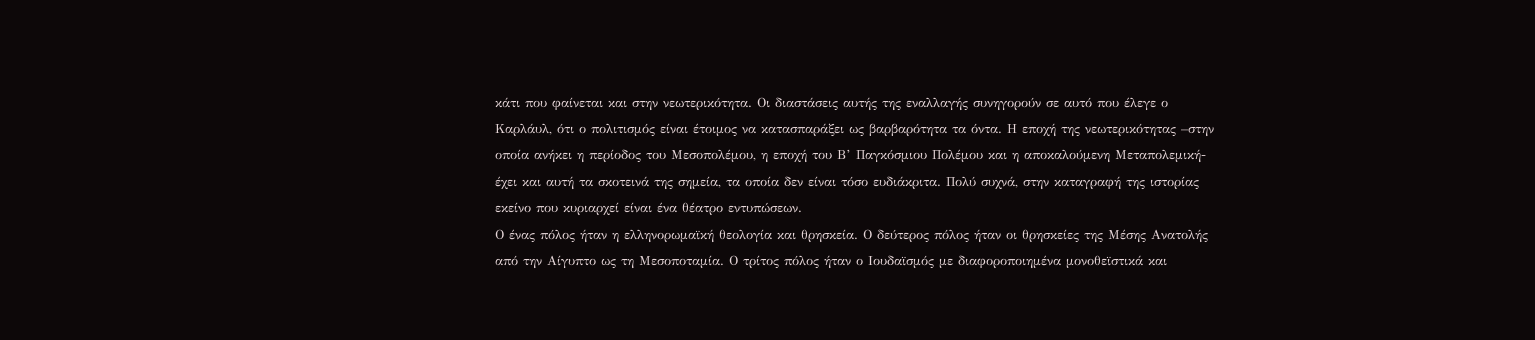κάτι που φαίνεται και στην νεωτερικότητα. Οι διαστάσεις αυτής της εναλλαγής συνηγορούν σε αυτό που έλεγε ο Καρλάυλ, ότι ο πολιτισμός είναι έτοιμος να κατασπαράξει ως βαρβαρότητα τα όντα. Η εποχή της νεωτερικότητας –στην οποία ανήκει η περίοδος του Μεσοπολέμου, η εποχή του Β’ Παγκόσμιου Πολέμου και η αποκαλούμενη Μεταπολεμική- έχει και αυτή τα σκοτεινά της σημεία, τα οποία δεν είναι τόσο ευδιάκριτα. Πολύ συχνά, στην καταγραφή της ιστορίας εκείνο που κυριαρχεί είναι ένα θέατρο εντυπώσεων.
Ο ένας πόλος ήταν η ελληνορωμαϊκή θεολογία και θρησκεία. Ο δεύτερος πόλος ήταν οι θρησκείες της Μέσης Ανατολής από την Αίγυπτο ως τη Μεσοποταμία. Ο τρίτος πόλος ήταν ο Ιουδαϊσμός με διαφοροποιημένα μονοθεϊστικά και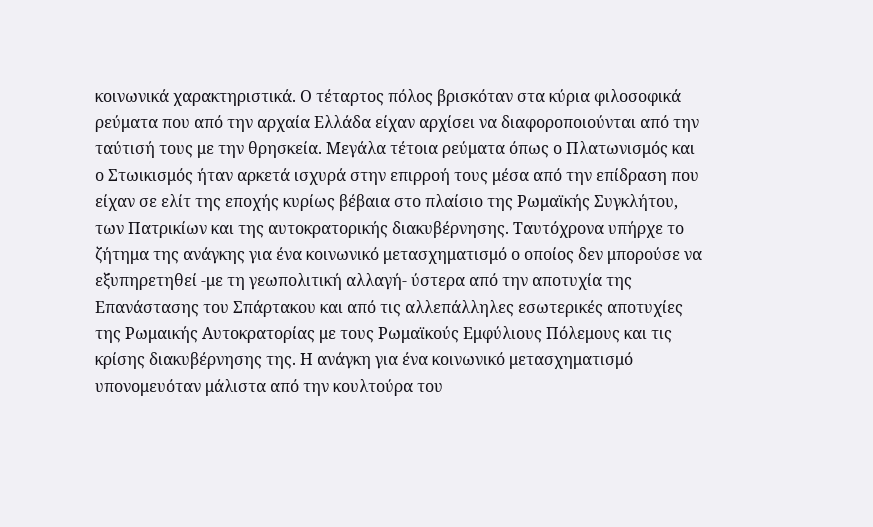κοινωνικά χαρακτηριστικά. Ο τέταρτος πόλος βρισκόταν στα κύρια φιλοσοφικά ρεύματα που από την αρχαία Ελλάδα είχαν αρχίσει να διαφοροποιούνται από την ταύτισή τους με την θρησκεία. Μεγάλα τέτοια ρεύματα όπως ο Πλατωνισμός και ο Στωικισμός ήταν αρκετά ισχυρά στην επιρροή τους μέσα από την επίδραση που είχαν σε ελίτ της εποχής κυρίως βέβαια στο πλαίσιο της Ρωμαϊκής Συγκλήτου, των Πατρικίων και της αυτοκρατορικής διακυβέρνησης. Ταυτόχρονα υπήρχε το ζήτημα της ανάγκης για ένα κοινωνικό μετασχηματισμό ο οποίος δεν μπορούσε να εξυπηρετηθεί -με τη γεωπολιτική αλλαγή- ύστερα από την αποτυχία της Επανάστασης του Σπάρτακου και από τις αλλεπάλληλες εσωτερικές αποτυχίες της Ρωμαικής Αυτοκρατορίας με τους Ρωμαϊκούς Εμφύλιους Πόλεμους και τις κρίσης διακυβέρνησης της. Η ανάγκη για ένα κοινωνικό μετασχηματισμό υπονομευόταν μάλιστα από την κουλτούρα του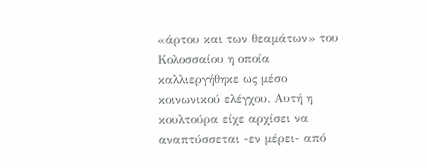«άρτου και των θεαμάτων» του Κολοσσαίου η οποία καλλιεργήθηκε ως μέσο κοινωνικού ελέγχου. Αυτή η κουλτούρα είχε αρχίσει να αναπτύσσεται -εν μέρει- από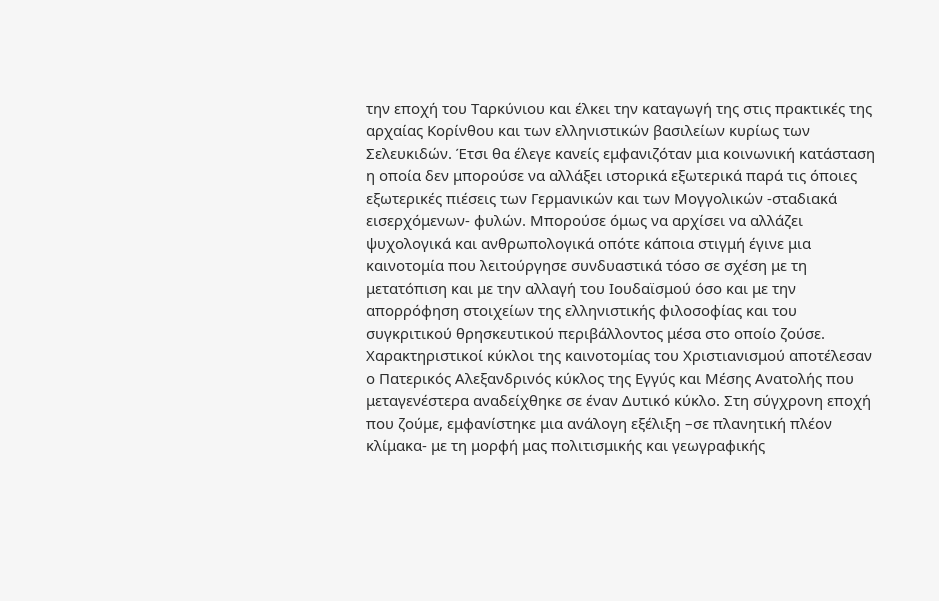την εποχή του Ταρκύνιου και έλκει την καταγωγή της στις πρακτικές της αρχαίας Κορίνθου και των ελληνιστικών βασιλείων κυρίως των Σελευκιδών. Έτσι θα έλεγε κανείς εμφανιζόταν μια κοινωνική κατάσταση η οποία δεν μπορούσε να αλλάξει ιστορικά εξωτερικά παρά τις όποιες εξωτερικές πιέσεις των Γερμανικών και των Μογγολικών -σταδιακά εισερχόμενων- φυλών. Μπορούσε όμως να αρχίσει να αλλάζει ψυχολογικά και ανθρωπολογικά οπότε κάποια στιγμή έγινε μια καινοτομία που λειτούργησε συνδυαστικά τόσο σε σχέση με τη μετατόπιση και με την αλλαγή του Ιουδαϊσμού όσο και με την απορρόφηση στοιχείων της ελληνιστικής φιλοσοφίας και του συγκριτικού θρησκευτικού περιβάλλοντος μέσα στο οποίο ζούσε. Χαρακτηριστικοί κύκλοι της καινοτομίας του Χριστιανισμού αποτέλεσαν ο Πατερικός Αλεξανδρινός κύκλος της Εγγύς και Μέσης Ανατολής που μεταγενέστερα αναδείχθηκε σε έναν Δυτικό κύκλο. Στη σύγχρονη εποχή που ζούμε, εμφανίστηκε μια ανάλογη εξέλιξη –σε πλανητική πλέον κλίμακα- με τη μορφή μας πολιτισμικής και γεωγραφικής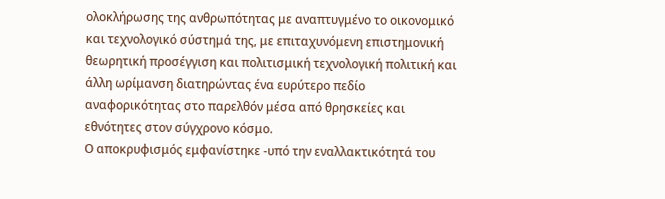ολοκλήρωσης της ανθρωπότητας με αναπτυγμένο το οικονομικό και τεχνολογικό σύστημά της, με επιταχυνόμενη επιστημονική θεωρητική προσέγγιση και πολιτισμική τεχνολογική πολιτική και άλλη ωρίμανση διατηρώντας ένα ευρύτερο πεδίο αναφορικότητας στο παρελθόν μέσα από θρησκείες και εθνότητες στον σύγχρονο κόσμο.
Ο αποκρυφισμός εμφανίστηκε -υπό την εναλλακτικότητά του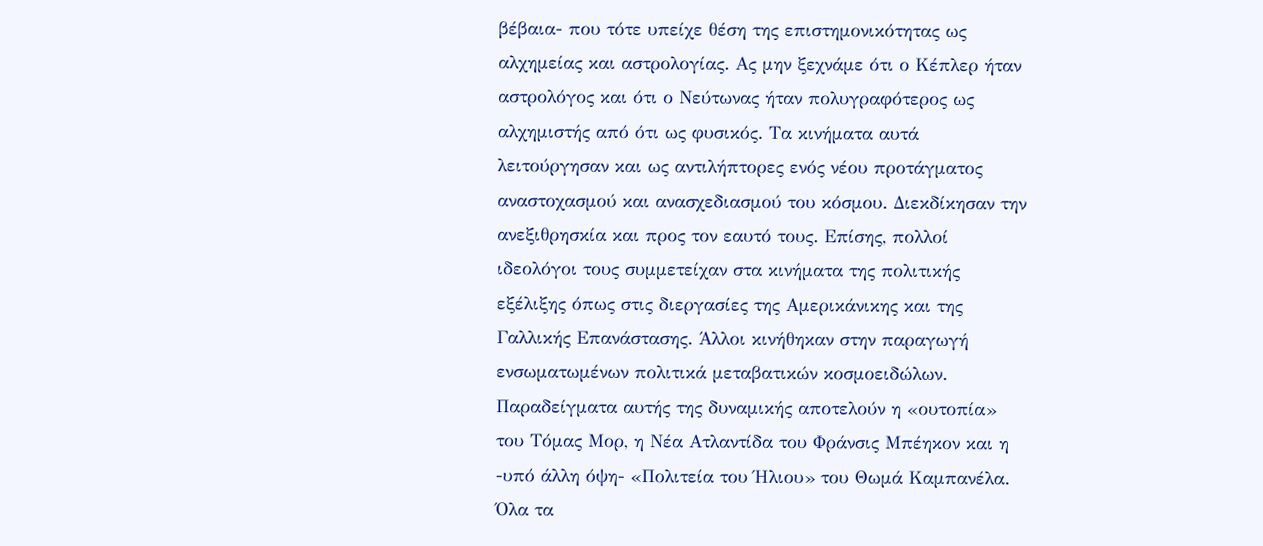βέβαια- που τότε υπείχε θέση της επιστημονικότητας ως αλχημείας και αστρολογίας. Ας μην ξεχνάμε ότι ο Κέπλερ ήταν αστρολόγος και ότι ο Νεύτωνας ήταν πολυγραφότερος ως αλχημιστής από ότι ως φυσικός. Τα κινήματα αυτά λειτούργησαν και ως αντιλήπτορες ενός νέου προτάγματος αναστοχασμού και ανασχεδιασμού του κόσμου. Διεκδίκησαν την ανεξιθρησκία και προς τον εαυτό τους. Επίσης, πολλοί ιδεολόγοι τους συμμετείχαν στα κινήματα της πολιτικής εξέλιξης όπως στις διεργασίες της Αμερικάνικης και της Γαλλικής Επανάστασης. Άλλοι κινήθηκαν στην παραγωγή ενσωματωμένων πολιτικά μεταβατικών κοσμοειδώλων. Παραδείγματα αυτής της δυναμικής αποτελούν η «ουτοπία» του Τόμας Μορ, η Νέα Ατλαντίδα του Φράνσις Μπέηκον και η -υπό άλλη όψη- «Πολιτεία του Ήλιου» του Θωμά Καμπανέλα. Όλα τα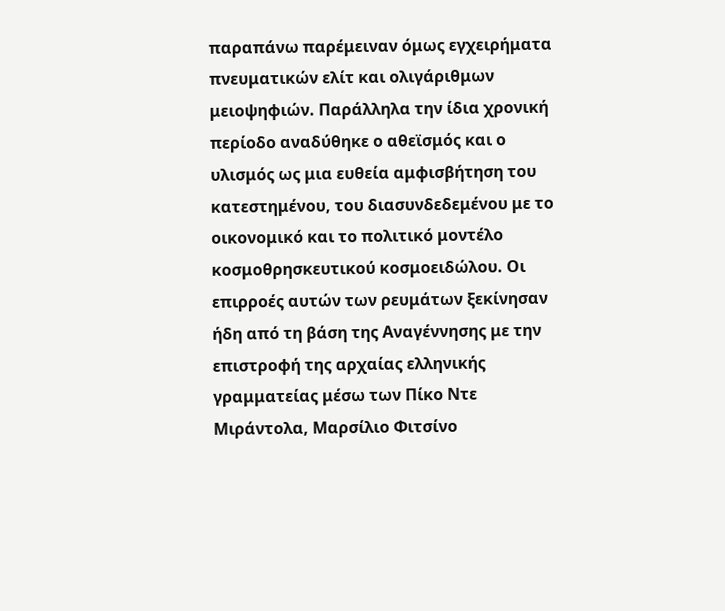παραπάνω παρέμειναν όμως εγχειρήματα πνευματικών ελίτ και ολιγάριθμων μειοψηφιών. Παράλληλα την ίδια χρονική περίοδο αναδύθηκε ο αθεϊσμός και ο υλισμός ως μια ευθεία αμφισβήτηση του κατεστημένου, του διασυνδεδεμένου με το οικονομικό και το πολιτικό μοντέλο κοσμοθρησκευτικού κοσμοειδώλου. Οι επιρροές αυτών των ρευμάτων ξεκίνησαν ήδη από τη βάση της Αναγέννησης με την επιστροφή της αρχαίας ελληνικής γραμματείας μέσω των Πίκο Ντε Μιράντολα, Μαρσίλιο Φιτσίνο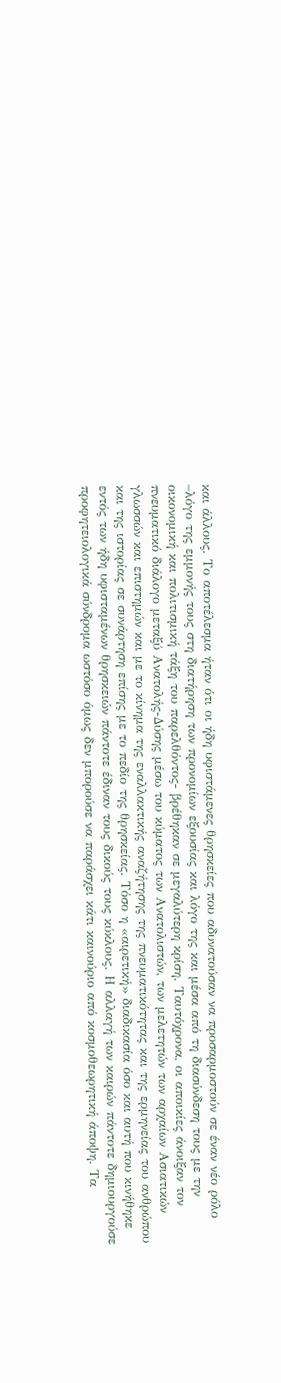και άλλους. Το αποτέλεσμα ήταν ότι οι ήδη υφιστάμενες θρησκείες που αδυνατούσαν να προσαρμοστούν σε έναν νέο ρόλο –λόγο της εμμονής τους στη διατήρηση των προνομίων εξουσίας και λόγο της και μέσα από τη διασύνδεση τους με την οικονομική και πολιτισμική τάξη του παρελθόντος- βρέθηκαν σε μεγαλύτερη κρίση. Ταυτόχρονα, οι αποικίες άνοιξαν τον πνευματικό διάλογο μεταξύ Ανατολής-Δύσης μέσω του κύματος των Ανατολιστών, των μελετητών των αρχαίων Ασιατικών γλωσσών και επιστημών και με το κίνημα της εναλλακτικής αναζήτησης της πνευματικότητας και της ερμηνείας του ανθρώπου και της ιστορίας σε συνάρτηση επίσης με το πεδίο της θρησκείας. Τόσο η «αιρετική» διαδικασία όσο και αυτή που κινήθηκε εντός των ήδη υφισταμένων θρησκειών πάντοτε έδιναν τους δικούς τους κύκλους. Η αλλαγή των καιρών πάντοτε δημιουργούσε προφητειολογικά σύνδρομα ωστόσο όμως δεν μπορούσε να παράσχει κάτι καινούριο από κοσμοθεωρητική άποψη. Τα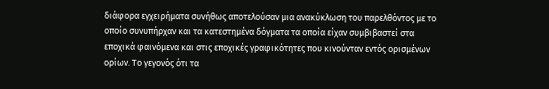διάφορα εγχειρήματα συνήθως αποτελούσαν μια ανακύκλωση του παρελθόντος με το οποίο συνυπήρχαν και τα κατεστημένα δόγματα τα οποία είχαν συμβιβαστεί στα εποχικά φαινόμενα και στις εποχικές γραφικότητες που κινούνταν εντός ορισμένων ορίων. Το γεγονός ότι τα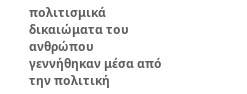πολιτισμικά δικαιώματα του ανθρώπου γεννήθηκαν μέσα από την πολιτική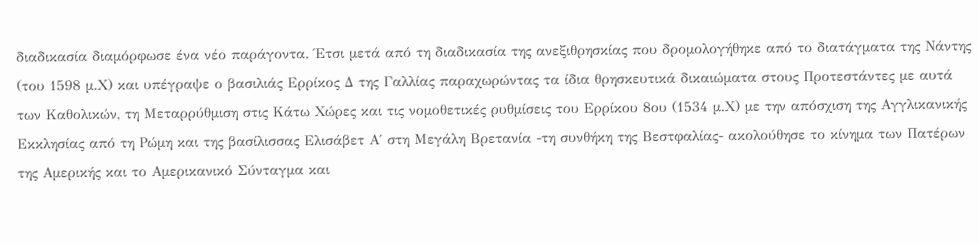διαδικασία διαμόρφωσε ένα νέο παράγοντα. Έτσι μετά από τη διαδικασία της ανεξιθρησκίας που δρομολογήθηκε από το διατάγματα της Νάντης (του 1598 μ.Χ) και υπέγραψε ο βασιλιάς Ερρίκος Δ της Γαλλίας παραχωρώντας τα ίδια θρησκευτικά δικαιώματα στους Προτεστάντες με αυτά των Καθολικών, τη Μεταρρύθμιση στις Κάτω Χώρες και τις νομοθετικές ρυθμίσεις του Ερρίκου 8ου (1534 μ.Χ) με την απόσχιση της Αγγλικανικής Εκκλησίας από τη Ρώμη και της βασίλισσας Ελισάβετ Α΄ στη Μεγάλη Βρετανία -τη συνθήκη της Βεστφαλίας- ακολούθησε το κίνημα των Πατέρων της Αμερικής και το Αμερικανικό Σύνταγμα και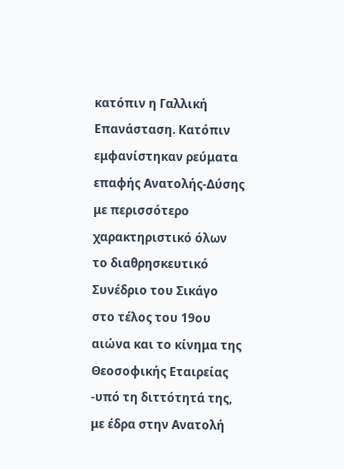κατόπιν η Γαλλική Επανάσταση. Κατόπιν εμφανίστηκαν ρεύματα επαφής Ανατολής-Δύσης με περισσότερο χαρακτηριστικό όλων το διαθρησκευτικό Συνέδριο του Σικάγο στο τέλος του 19ου αιώνα και το κίνημα της Θεοσοφικής Εταιρείας -υπό τη διττότητά της, με έδρα στην Ανατολή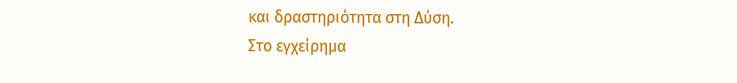και δραστηριότητα στη Δύση.
Στο εγχείρημα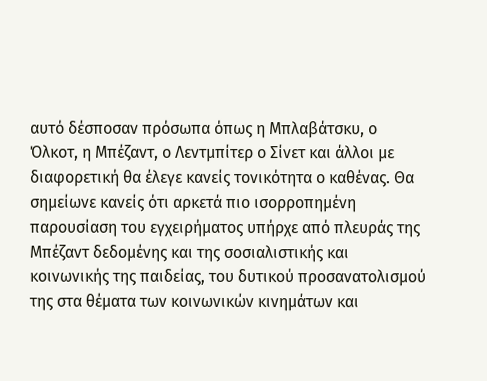αυτό δέσποσαν πρόσωπα όπως η Μπλαβάτσκυ, ο Όλκοτ, η Μπέζαντ, ο Λεντμπίτερ ο Σίνετ και άλλοι με διαφορετική θα έλεγε κανείς τονικότητα ο καθένας. Θα σημείωνε κανείς ότι αρκετά πιο ισορροπημένη παρουσίαση του εγχειρήματος υπήρχε από πλευράς της Μπέζαντ δεδομένης και της σοσιαλιστικής και κοινωνικής της παιδείας, του δυτικού προσανατολισμού της στα θέματα των κοινωνικών κινημάτων και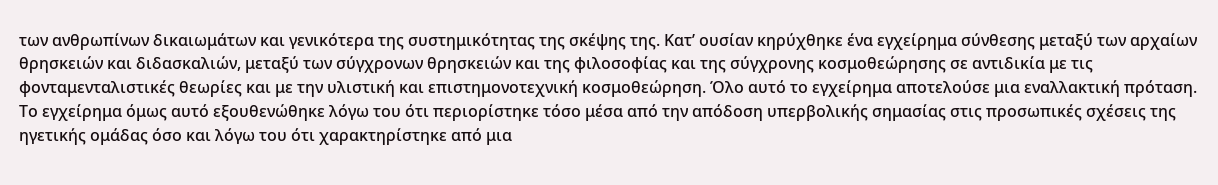των ανθρωπίνων δικαιωμάτων και γενικότερα της συστημικότητας της σκέψης της. Κατ’ ουσίαν κηρύχθηκε ένα εγχείρημα σύνθεσης μεταξύ των αρχαίων θρησκειών και διδασκαλιών, μεταξύ των σύγχρονων θρησκειών και της φιλοσοφίας και της σύγχρονης κοσμοθεώρησης σε αντιδικία με τις φονταμενταλιστικές θεωρίες και με την υλιστική και επιστημονοτεχνική κοσμοθεώρηση. Όλο αυτό το εγχείρημα αποτελούσε μια εναλλακτική πρόταση. Το εγχείρημα όμως αυτό εξουθενώθηκε λόγω του ότι περιορίστηκε τόσο μέσα από την απόδοση υπερβολικής σημασίας στις προσωπικές σχέσεις της ηγετικής ομάδας όσο και λόγω του ότι χαρακτηρίστηκε από μια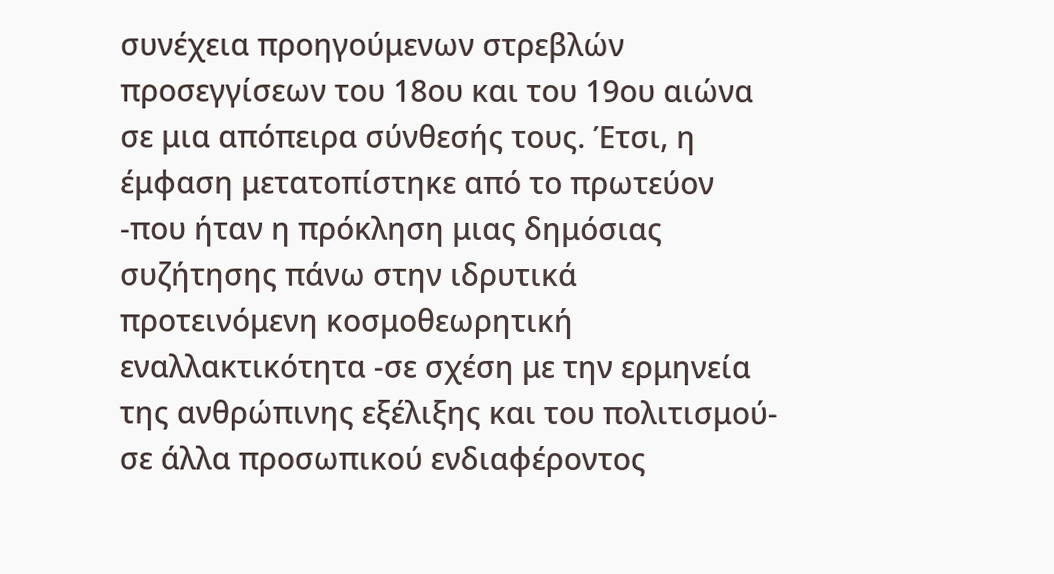συνέχεια προηγούμενων στρεβλών προσεγγίσεων του 18ου και του 19ου αιώνα σε μια απόπειρα σύνθεσής τους. Έτσι, η έμφαση μετατοπίστηκε από το πρωτεύον -που ήταν η πρόκληση μιας δημόσιας συζήτησης πάνω στην ιδρυτικά προτεινόμενη κοσμοθεωρητική εναλλακτικότητα -σε σχέση με την ερμηνεία της ανθρώπινης εξέλιξης και του πολιτισμού- σε άλλα προσωπικού ενδιαφέροντος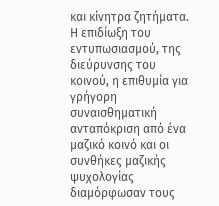και κίνητρα ζητήματα. Η επιδίωξη του εντυπωσιασμού, της διεύρυνσης του κοινού, η επιθυμία για γρήγορη συναισθηματική ανταπόκριση από ένα μαζικό κοινό και οι συνθήκες μαζικής ψυχολογίας διαμόρφωσαν τους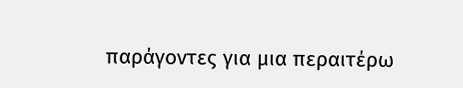παράγοντες για μια περαιτέρω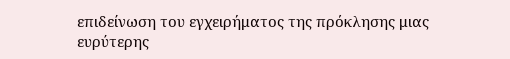επιδείνωση του εγχειρήματος της πρόκλησης μιας ευρύτερης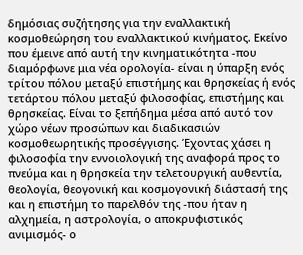δημόσιας συζήτησης για την εναλλακτική κοσμοθεώρηση του εναλλακτικού κινήματος. Εκείνο που έμεινε από αυτή την κινηματικότητα -που διαμόρφωνε μια νέα ορολογία- είναι η ύπαρξη ενός τρίτου πόλου μεταξύ επιστήμης και θρησκείας ή ενός τετάρτου πόλου μεταξύ φιλοσοφίας, επιστήμης και θρησκείας. Είναι το ξεπήδημα μέσα από αυτό τον χώρο νέων προσώπων και διαδικασιών κοσμοθεωρητικής προσέγγισης. Έχοντας χάσει η φιλοσοφία την εννοιολογική της αναφορά προς το πνεύμα και η θρησκεία την τελετουργική αυθεντία, θεολογία, θεογονική και κοσμογονική διάστασή της και η επιστήμη το παρελθόν της -που ήταν η αλχημεία, η αστρολογία, ο αποκρυφιστικός ανιμισμός- ο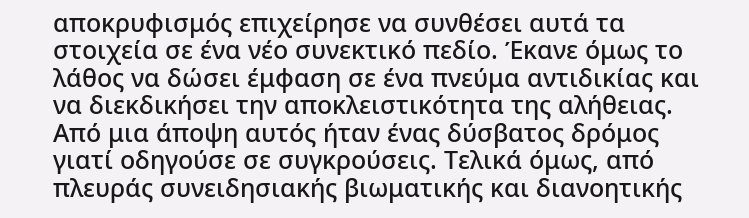αποκρυφισμός επιχείρησε να συνθέσει αυτά τα στοιχεία σε ένα νέο συνεκτικό πεδίο. Έκανε όμως το λάθος να δώσει έμφαση σε ένα πνεύμα αντιδικίας και να διεκδικήσει την αποκλειστικότητα της αλήθειας. Από μια άποψη αυτός ήταν ένας δύσβατος δρόμος γιατί οδηγούσε σε συγκρούσεις. Τελικά όμως, από πλευράς συνειδησιακής βιωματικής και διανοητικής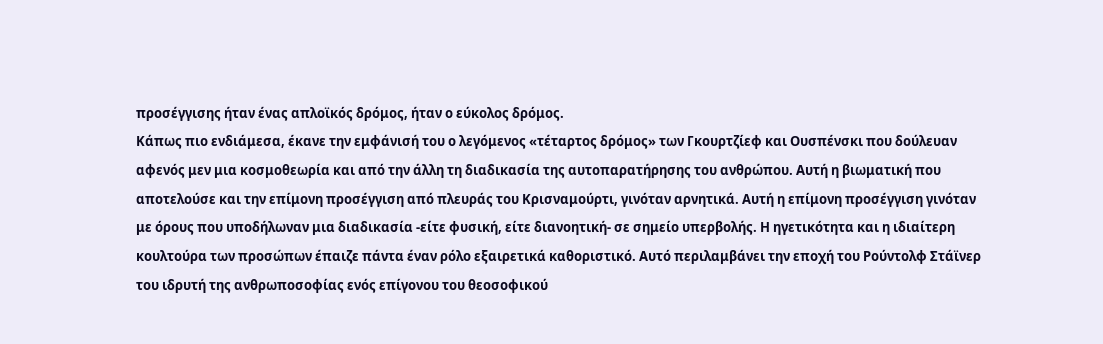προσέγγισης ήταν ένας απλοϊκός δρόμος, ήταν ο εύκολος δρόμος.
Κάπως πιο ενδιάμεσα, έκανε την εμφάνισή του ο λεγόμενος «τέταρτος δρόμος» των Γκουρτζίεφ και Ουσπένσκι που δούλευαν αφενός μεν μια κοσμοθεωρία και από την άλλη τη διαδικασία της αυτοπαρατήρησης του ανθρώπου. Αυτή η βιωματική που αποτελούσε και την επίμονη προσέγγιση από πλευράς του Κρισναμούρτι, γινόταν αρνητικά. Αυτή η επίμονη προσέγγιση γινόταν με όρους που υποδήλωναν μια διαδικασία -είτε φυσική, είτε διανοητική- σε σημείο υπερβολής. Η ηγετικότητα και η ιδιαίτερη κουλτούρα των προσώπων έπαιζε πάντα έναν ρόλο εξαιρετικά καθοριστικό. Αυτό περιλαμβάνει την εποχή του Ρούντολφ Στάϊνερ του ιδρυτή της ανθρωποσοφίας ενός επίγονου του θεοσοφικού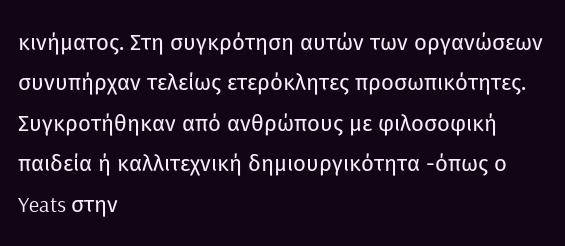κινήματος. Στη συγκρότηση αυτών των οργανώσεων συνυπήρχαν τελείως ετερόκλητες προσωπικότητες. Συγκροτήθηκαν από ανθρώπους με φιλοσοφική παιδεία ή καλλιτεχνική δημιουργικότητα -όπως ο Yeats στην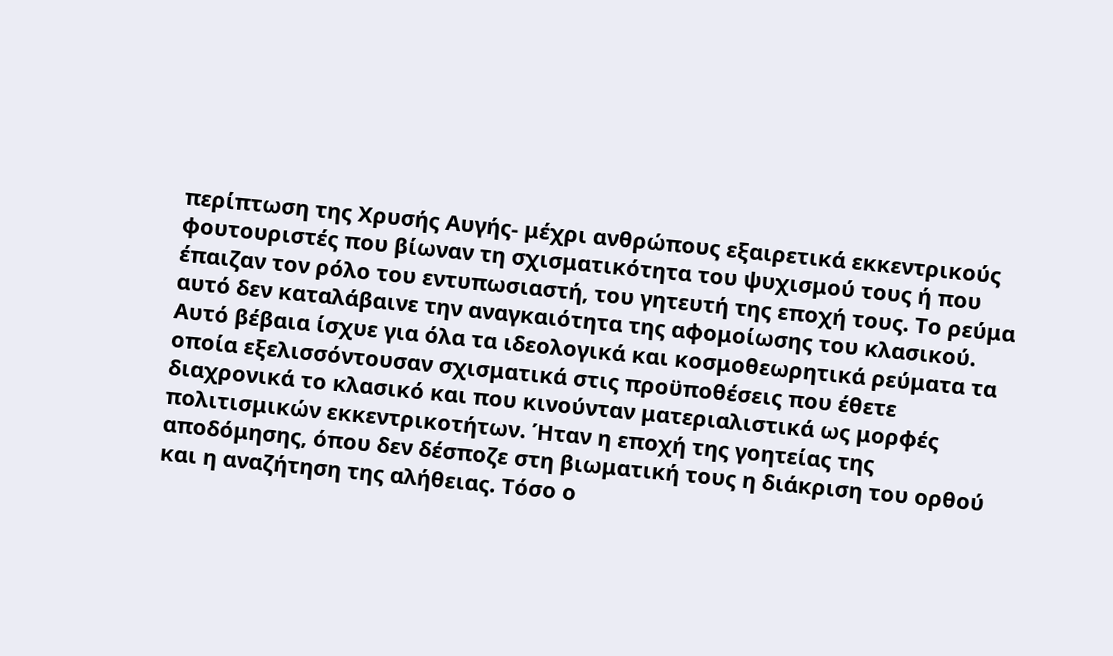περίπτωση της Χρυσής Αυγής- μέχρι ανθρώπους εξαιρετικά εκκεντρικούς φουτουριστές που βίωναν τη σχισματικότητα του ψυχισμού τους ή που έπαιζαν τον ρόλο του εντυπωσιαστή, του γητευτή της εποχή τους. Το ρεύμα αυτό δεν καταλάβαινε την αναγκαιότητα της αφομοίωσης του κλασικού. Αυτό βέβαια ίσχυε για όλα τα ιδεολογικά και κοσμοθεωρητικά ρεύματα τα οποία εξελισσόντουσαν σχισματικά στις προϋποθέσεις που έθετε διαχρονικά το κλασικό και που κινούνταν ματεριαλιστικά ως μορφές πολιτισμικών εκκεντρικοτήτων. Ήταν η εποχή της γοητείας της αποδόμησης, όπου δεν δέσποζε στη βιωματική τους η διάκριση του ορθού και η αναζήτηση της αλήθειας. Τόσο ο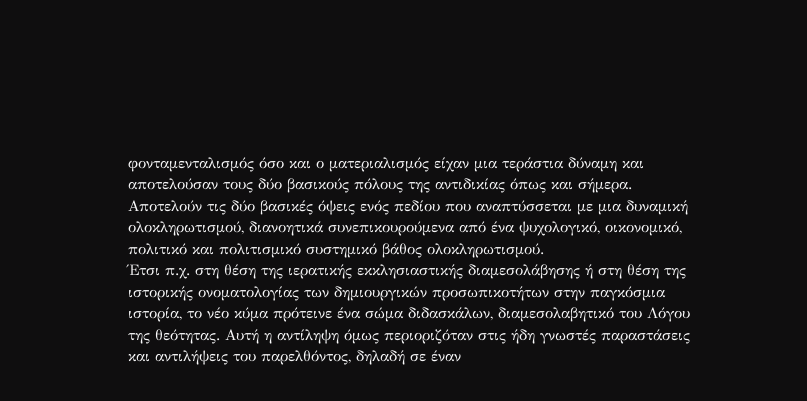φονταμενταλισμός όσο και ο ματεριαλισμός είχαν μια τεράστια δύναμη και αποτελούσαν τους δύο βασικούς πόλους της αντιδικίας όπως και σήμερα. Αποτελούν τις δύο βασικές όψεις ενός πεδίου που αναπτύσσεται με μια δυναμική ολοκληρωτισμού, διανοητικά συνεπικουρούμενα από ένα ψυχολογικό, οικονομικό, πολιτικό και πολιτισμικό συστημικό βάθος ολοκληρωτισμού.
Έτσι π.χ. στη θέση της ιερατικής εκκλησιαστικής διαμεσολάβησης ή στη θέση της ιστορικής ονοματολογίας των δημιουργικών προσωπικοτήτων στην παγκόσμια ιστορία, το νέο κύμα πρότεινε ένα σώμα διδασκάλων, διαμεσολαβητικό του Λόγου της θεότητας. Αυτή η αντίληψη όμως περιοριζόταν στις ήδη γνωστές παραστάσεις και αντιλήψεις του παρελθόντος, δηλαδή σε έναν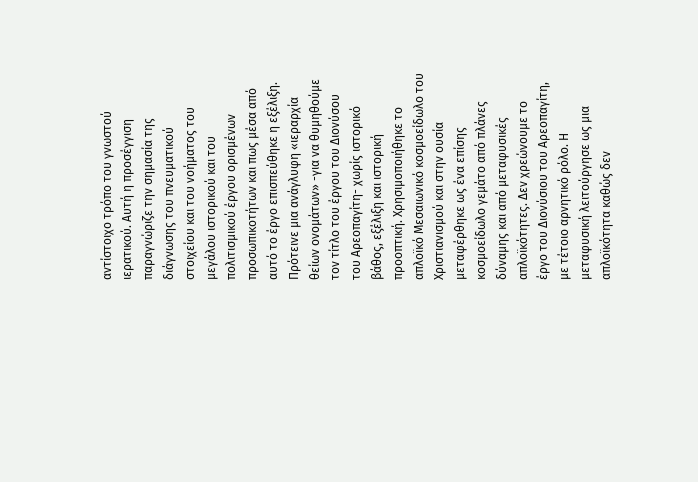αντίστοιχο τρόπο του γνωστού ιερατικού. Αυτή η προσέγγιση παραγνώριζε την σημασία της διάγνωσης του πνευματικού στοιχείου και του νοήματος του μεγάλου ιστορικού και του πολιτισμικού έργου ορισμένων προσωπικοτήτων και πως μέσα από αυτό το έργο επισπεύθηκε η εξέλιξη. Πρότεινε μια ανάγλυφη «ιεραρχία θείων ονομάτων» -για να θυμηθούμε τον τίτλο του έργου του Διονύσου του Αρεοπαγίτη- χωρίς ιστορικό βάθος, εξέλιξη και ιστορική προοπτική. Χρησιμοποιήθηκε το απλοϊκό Μεσαιωνικό κοσμοείδωλο του Χριστιανισμού και στην ουσία μεταφέρθηκε ως ένα επίσης κοσμοείδωλο γεμάτο από πλάνες δύναμης και από μεταφυσικές απλοϊκότητες. Δεν χρεώνουμε το έργο του Διονύσιου του Αρεοπαγίτη, με τέτοιο αρνητικό ρόλο. Η μεταφυσική λειτούργησε ως μια απλοϊκότητα καθώς δεν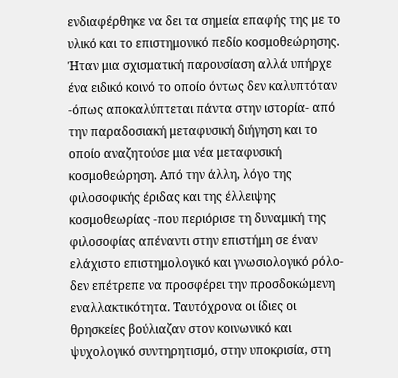ενδιαφέρθηκε να δει τα σημεία επαφής της με το υλικό και το επιστημονικό πεδίο κοσμοθεώρησης. Ήταν μια σχισματική παρουσίαση αλλά υπήρχε ένα ειδικό κοινό το οποίο όντως δεν καλυπτόταν -όπως αποκαλύπτεται πάντα στην ιστορία- από την παραδοσιακή μεταφυσική διήγηση και το οποίο αναζητούσε μια νέα μεταφυσική κοσμοθεώρηση. Από την άλλη, λόγο της φιλοσοφικής έριδας και της έλλειψης κοσμοθεωρίας -που περιόρισε τη δυναμική της φιλοσοφίας απέναντι στην επιστήμη σε έναν ελάχιστο επιστημολογικό και γνωσιολογικό ρόλο- δεν επέτρεπε να προσφέρει την προσδοκώμενη εναλλακτικότητα. Ταυτόχρονα οι ίδιες οι θρησκείες βούλιαζαν στον κοινωνικό και ψυχολογικό συντηρητισμό, στην υποκρισία, στη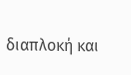διαπλοκή και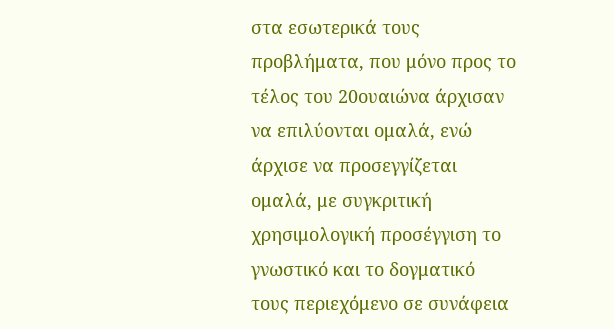στα εσωτερικά τους προβλήματα, που μόνο προς το τέλος του 20ουαιώνα άρχισαν να επιλύονται ομαλά, ενώ άρχισε να προσεγγίζεται ομαλά, με συγκριτική χρησιμολογική προσέγγιση το γνωστικό και το δογματικό τους περιεχόμενο σε συνάφεια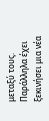μεταξύ τους.
Παράλληλα έχει ξεκινήσει μια νέα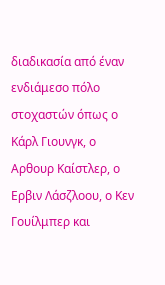διαδικασία από έναν ενδιάμεσο πόλο στοχαστών όπως ο Κάρλ Γιουνγκ, ο Αρθουρ Καίστλερ, ο Ερβιν Λάσζλοου, ο Κεν Γουίλμπερ και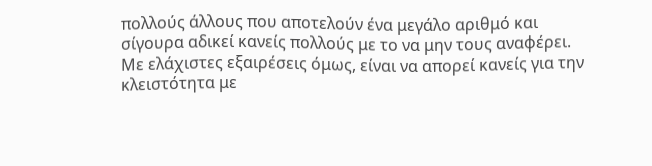πολλούς άλλους που αποτελούν ένα μεγάλο αριθμό και σίγουρα αδικεί κανείς πολλούς με το να μην τους αναφέρει. Με ελάχιστες εξαιρέσεις όμως, είναι να απορεί κανείς για την κλειστότητα με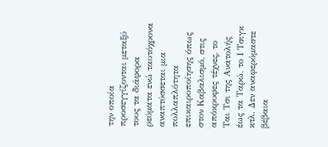την οποία προσεγγίζονται μεταξύ τους τα διάφορα ρεύματα ενώ ταυτόχρονα αναπτύσσεται μια πολλαπλότητα επικαιροποίησης όπως στον Καβαλισμό, στις απόκρυφες τέχνες, το Ται Τσι της Ανατολής έως τα Ταρώ, το Ι Τσιγκ κτλ. Δεν αναφερόμαστε βέβαια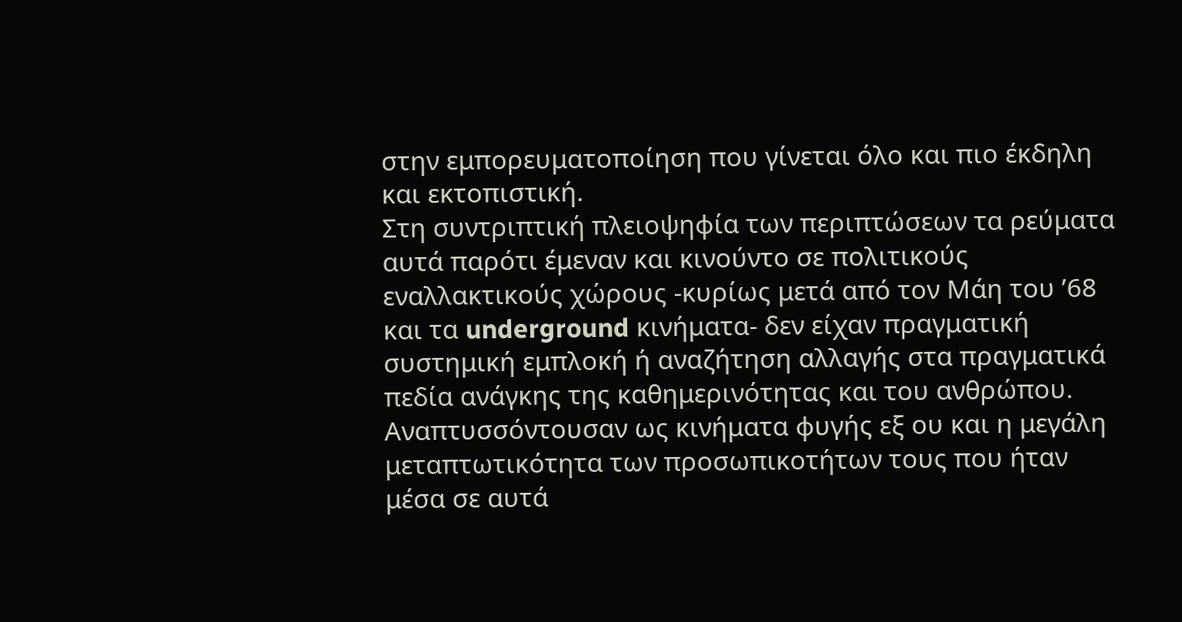στην εμπορευματοποίηση που γίνεται όλο και πιο έκδηλη και εκτοπιστική.
Στη συντριπτική πλειοψηφία των περιπτώσεων τα ρεύματα αυτά παρότι έμεναν και κινούντο σε πολιτικούς εναλλακτικούς χώρους -κυρίως μετά από τον Μάη του ’68 και τα underground κινήματα- δεν είχαν πραγματική συστημική εμπλοκή ή αναζήτηση αλλαγής στα πραγματικά πεδία ανάγκης της καθημερινότητας και του ανθρώπου. Αναπτυσσόντουσαν ως κινήματα φυγής εξ ου και η μεγάλη μεταπτωτικότητα των προσωπικοτήτων τους που ήταν μέσα σε αυτά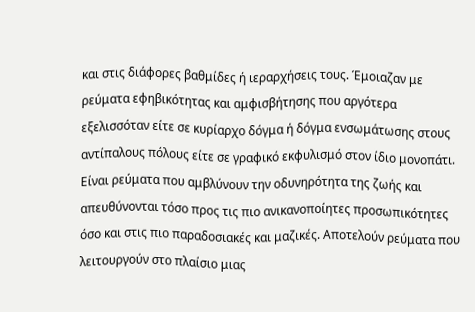και στις διάφορες βαθμίδες ή ιεραρχήσεις τους. Έμοιαζαν με ρεύματα εφηβικότητας και αμφισβήτησης που αργότερα εξελισσόταν είτε σε κυρίαρχο δόγμα ή δόγμα ενσωμάτωσης στους αντίπαλους πόλους είτε σε γραφικό εκφυλισμό στον ίδιο μονοπάτι.
Είναι ρεύματα που αμβλύνουν την οδυνηρότητα της ζωής και απευθύνονται τόσο προς τις πιο ανικανοποίητες προσωπικότητες όσο και στις πιο παραδοσιακές και μαζικές. Αποτελούν ρεύματα που λειτουργούν στο πλαίσιο μιας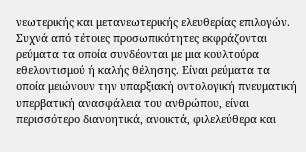νεωτερικής και μετανεωτερικής ελευθερίας επιλογών. Συχνά από τέτοιες προσωπικότητες εκφράζονται ρεύματα τα οποία συνδέονται με μια κουλτούρα εθελοντισμού ή καλής θέλησης. Είναι ρεύματα τα οποία μειώνουν την υπαρξιακή οντολογική πνευματική υπερβατική ανασφάλεια του ανθρώπου, είναι περισσότερο διανοητικά, ανοικτά, φιλελεύθερα και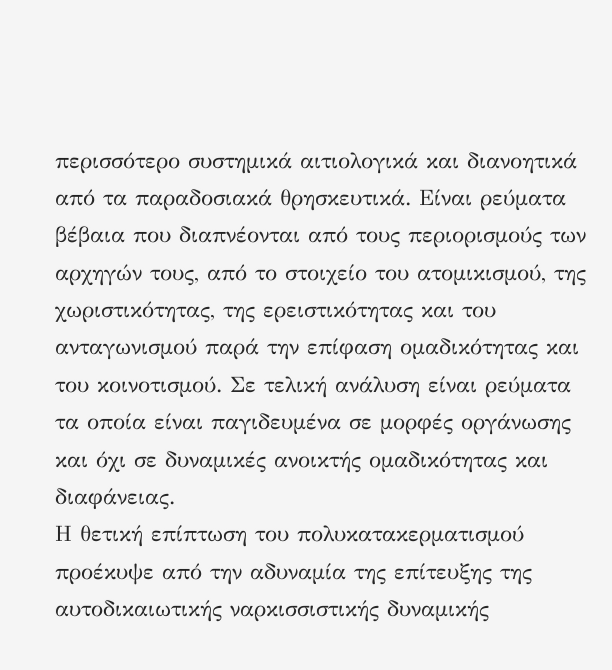περισσότερο συστημικά αιτιολογικά και διανοητικά από τα παραδοσιακά θρησκευτικά. Είναι ρεύματα βέβαια που διαπνέονται από τους περιορισμούς των αρχηγών τους, από το στοιχείο του ατομικισμού, της χωριστικότητας, της ερειστικότητας και του ανταγωνισμού παρά την επίφαση ομαδικότητας και του κοινοτισμού. Σε τελική ανάλυση είναι ρεύματα τα οποία είναι παγιδευμένα σε μορφές οργάνωσης και όχι σε δυναμικές ανοικτής ομαδικότητας και διαφάνειας.
Η θετική επίπτωση του πολυκατακερματισμού προέκυψε από την αδυναμία της επίτευξης της αυτοδικαιωτικής ναρκισσιστικής δυναμικής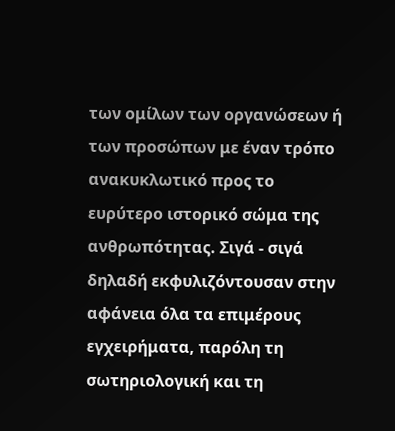των ομίλων των οργανώσεων ή των προσώπων με έναν τρόπο ανακυκλωτικό προς το ευρύτερο ιστορικό σώμα της ανθρωπότητας. Σιγά - σιγά δηλαδή εκφυλιζόντουσαν στην αφάνεια όλα τα επιμέρους εγχειρήματα, παρόλη τη σωτηριολογική και τη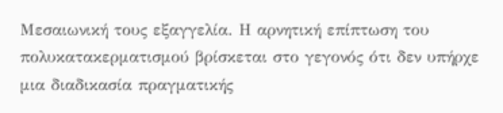Μεσαιωνική τους εξαγγελία. Η αρνητική επίπτωση του πολυκατακερματισμού βρίσκεται στο γεγονός ότι δεν υπήρχε μια διαδικασία πραγματικής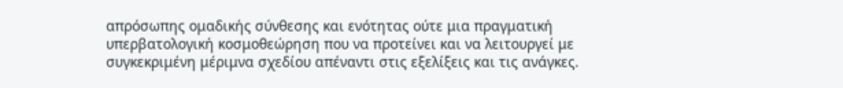απρόσωπης ομαδικής σύνθεσης και ενότητας ούτε μια πραγματική υπερβατολογική κοσμοθεώρηση που να προτείνει και να λειτουργεί με συγκεκριμένη μέριμνα σχεδίου απέναντι στις εξελίξεις και τις ανάγκες.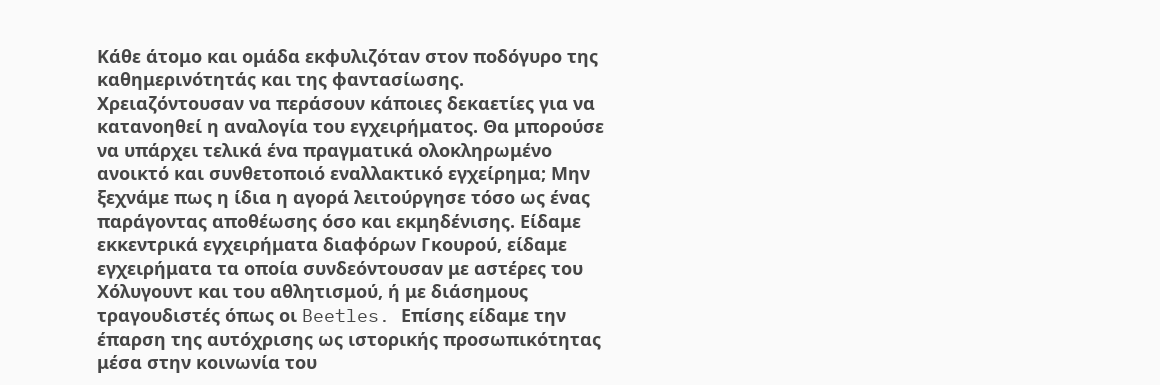Κάθε άτομο και ομάδα εκφυλιζόταν στον ποδόγυρο της καθημερινότητάς και της φαντασίωσης. Χρειαζόντουσαν να περάσουν κάποιες δεκαετίες για να κατανοηθεί η αναλογία του εγχειρήματος. Θα μπορούσε να υπάρχει τελικά ένα πραγματικά ολοκληρωμένο ανοικτό και συνθετοποιό εναλλακτικό εγχείρημα; Μην ξεχνάμε πως η ίδια η αγορά λειτούργησε τόσο ως ένας παράγοντας αποθέωσης όσο και εκμηδένισης. Είδαμε εκκεντρικά εγχειρήματα διαφόρων Γκουρού, είδαμε εγχειρήματα τα οποία συνδεόντουσαν με αστέρες του Χόλυγουντ και του αθλητισμού, ή με διάσημους τραγουδιστές όπως οι Beetles. Επίσης είδαμε την έπαρση της αυτόχρισης ως ιστορικής προσωπικότητας μέσα στην κοινωνία του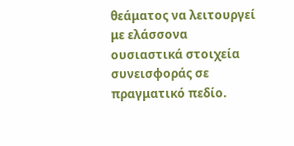θεάματος να λειτουργεί με ελάσσονα ουσιαστικά στοιχεία συνεισφοράς σε πραγματικό πεδίο.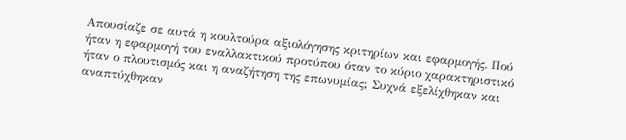Απουσίαζε σε αυτά η κουλτούρα αξιολόγησης κριτηρίων και εφαρμογής. Πού ήταν η εφαρμογή του εναλλακτικού προτύπου όταν το κύριο χαρακτηριστικό ήταν ο πλουτισμός και η αναζήτηση της επωνυμίας; Συχνά εξελίχθηκαν και αναπτύχθηκαν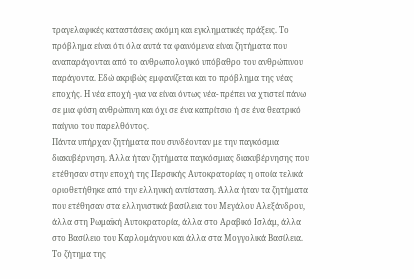τραγελαφικές καταστάσεις ακόμη και εγκληματικές πράξεις. Το πρόβλημα είναι ότι όλα αυτά τα φαινόμενα είναι ζητήματα που αναπαράγονται από το ανθρωπολογικό υπόβαθρο του ανθρώπινου παράγοντα. Εδώ ακριβώς εμφανίζεται και το πρόβλημα της νέας εποχής. Η νέα εποχή -για να είναι όντως νέα- πρέπει να χτιστεί πάνω σε μια φύση ανθρώπινη και όχι σε ένα καπρίτσιο ή σε ένα θεατρικό παίγνιο του παρελθόντος.
Πάντα υπήρχαν ζητήματα που συνδέονταν με την παγκόσμια διακυβέρνηση. Άλλα ήταν ζητήματα παγκόσμιας διακυβέρνησης που ετέθησαν στην εποχή της Περσικής Αυτοκρατορίας η οποία τελικά οριοθετήθηκε από την ελληνική αντίσταση. Άλλα ήταν τα ζητήματα που ετέθησαν στα ελληνιστικά βασίλεια του Μεγάλου Αλεξάνδρου, άλλα στη Ρωμαϊκή Αυτοκρατορία, άλλα στο Αραβικό Ισλάμ, άλλα στο Βασίλειο του Καρλομάγνου και άλλα στα Μογγολικά Βασίλεια. Το ζήτημα της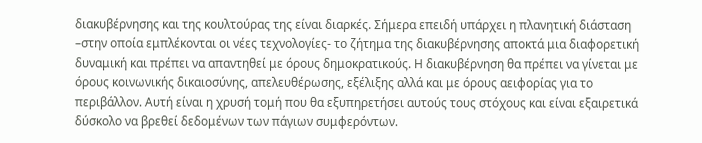διακυβέρνησης και της κουλτούρας της είναι διαρκές. Σήμερα επειδή υπάρχει η πλανητική διάσταση –στην οποία εμπλέκονται οι νέες τεχνολογίες- το ζήτημα της διακυβέρνησης αποκτά μια διαφορετική δυναμική και πρέπει να απαντηθεί με όρους δημοκρατικούς. Η διακυβέρνηση θα πρέπει να γίνεται με όρους κοινωνικής δικαιοσύνης, απελευθέρωσης, εξέλιξης αλλά και με όρους αειφορίας για το περιβάλλον. Αυτή είναι η χρυσή τομή που θα εξυπηρετήσει αυτούς τους στόχους και είναι εξαιρετικά δύσκολο να βρεθεί δεδομένων των πάγιων συμφερόντων.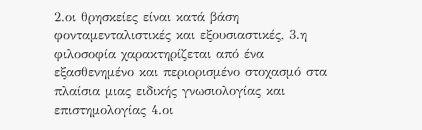2.οι θρησκείες είναι κατά βάση φονταμενταλιστικές και εξουσιαστικές, 3.η φιλοσοφία χαρακτηρίζεται από ένα εξασθενημένο και περιορισμένο στοχασμό στα πλαίσια μιας ειδικής γνωσιολογίας και επιστημολογίας 4.οι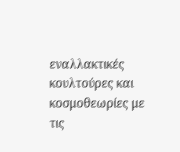εναλλακτικές κουλτούρες και κοσμοθεωρίες με τις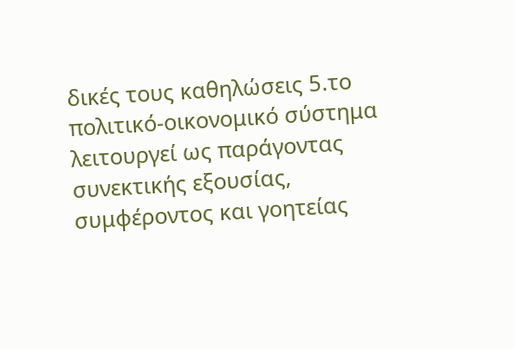δικές τους καθηλώσεις 5.το πολιτικό-οικονομικό σύστημα λειτουργεί ως παράγοντας συνεκτικής εξουσίας, συμφέροντος και γοητείας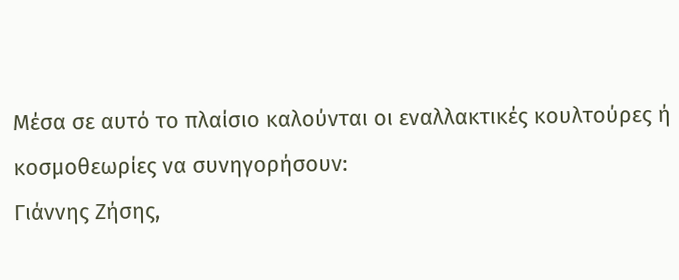Μέσα σε αυτό το πλαίσιο καλούνται οι εναλλακτικές κουλτούρες ή κοσμοθεωρίες να συνηγορήσουν:
Γιάννης Ζήσης,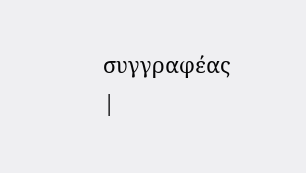συγγραφέας |